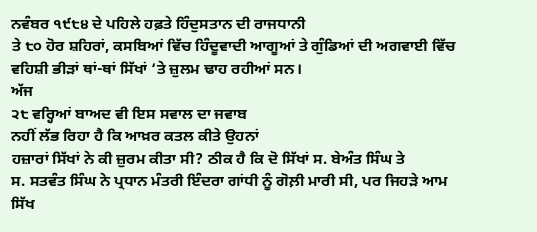ਨਵੰਬਰ ੧੯੮੪ ਦੇ ਪਹਿਲੇ ਹਫ਼ਤੇ ਹਿੰਦੁਸਤਾਨ ਦੀ ਰਾਜਧਾਨੀ
ਤੇ ੮੦ ਹੋਰ ਸ਼ਹਿਰਾਂ, ਕਸਬਿਆਂ ਵਿੱਚ ਹਿੰਦੂਵਾਦੀ ਆਗੂਆਂ ਤੇ ਗੁੰਡਿਆਂ ਦੀ ਅਗਵਾਈ ਵਿੱਚ
ਵਹਿਸ਼ੀ ਭੀੜਾਂ ਥਾਂ-ਥਾਂ ਸਿੱਖਾਂ ‘ਤੇ ਜ਼ੁਲਮ ਢਾਹ ਰਹੀਆਂ ਸਨ।
ਅੱਜ
੨੮ ਵਰ੍ਹਿਆਂ ਬਾਅਦ ਵੀ ਇਸ ਸਵਾਲ ਦਾ ਜਵਾਬ
ਨਹੀਂ ਲੱਭ ਰਿਹਾ ਹੈ ਕਿ ਆਖ਼ਰ ਕਤਲ ਕੀਤੇ ਉਹਨਾਂ
ਹਜ਼ਾਰਾਂ ਸਿੱਖਾਂ ਨੇ ਕੀ ਜ਼ੁਰਮ ਕੀਤਾ ਸੀ? ਠੀਕ ਹੈ ਕਿ ਦੋ ਸਿੱਖਾਂ ਸ. ਬੇਅੰਤ ਸਿੰਘ ਤੇ
ਸ. ਸਤਵੰਤ ਸਿੰਘ ਨੇ ਪ੍ਰਧਾਨ ਮੰਤਰੀ ਇੰਦਰਾ ਗਾਂਧੀ ਨੂੰ ਗੋਲ਼ੀ ਮਾਰੀ ਸੀ, ਪਰ ਜਿਹੜੇ ਆਮ
ਸਿੱਖ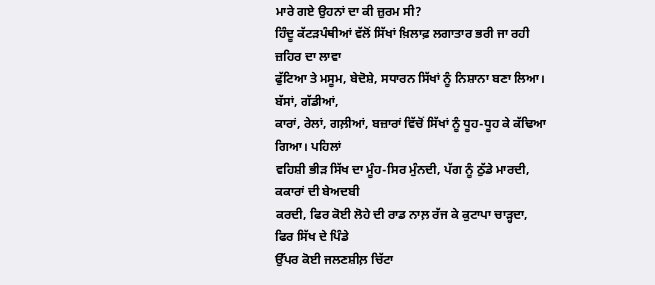ਮਾਰੇ ਗਏ ਉਹਨਾਂ ਦਾ ਕੀ ਜ਼ੁਰਮ ਸੀ?
ਹਿੰਦੂ ਕੱਟੜਪੰਥੀਆਂ ਵੱਲੋਂ ਸਿੱਖਾਂ ਖ਼ਿਲਾਫ਼ ਲਗਾਤਾਰ ਭਰੀ ਜਾ ਰਹੀ ਜ਼ਹਿਰ ਦਾ ਲਾਵਾ
ਫੁੱਟਿਆ ਤੇ ਮਸੂਮ, ਬੇਦੋਸ਼ੇ, ਸਧਾਰਨ ਸਿੱਖਾਂ ਨੂੰ ਨਿਸ਼ਾਨਾ ਬਣਾ ਲਿਆ। ਬੱਸਾਂ, ਗੱਡੀਆਂ,
ਕਾਰਾਂ, ਰੇਲਾਂ, ਗਲ਼ੀਆਂ, ਬਜ਼ਾਰਾਂ ਵਿੱਚੋਂ ਸਿੱਖਾਂ ਨੂੰ ਧੂਹ-ਧੂਹ ਕੇ ਕੱਢਿਆ ਗਿਆ। ਪਹਿਲਾਂ
ਵਹਿਸ਼ੀ ਭੀੜ ਸਿੱਖ ਦਾ ਮੂੰਹ-ਸਿਰ ਮੁੰਨਦੀ, ਪੱਗ ਨੂੰ ਠੁੱਡੇ ਮਾਰਦੀ, ਕਕਾਰਾਂ ਦੀ ਬੇਅਦਬੀ
ਕਰਦੀ, ਫਿਰ ਕੋਈ ਲੋਹੇ ਦੀ ਰਾਡ ਨਾਲ਼ ਰੱਜ ਕੇ ਕੁਟਾਪਾ ਚਾੜ੍ਹਦਾ, ਫਿਰ ਸਿੱਖ ਦੇ ਪਿੰਡੇ
ਉੱਪਰ ਕੋਈ ਜਲਣਸ਼ੀਲ਼ ਚਿੱਟਾ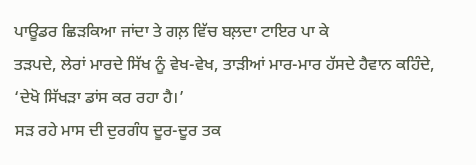ਪਾਊਡਰ ਛਿੜਕਿਆ ਜਾਂਦਾ ਤੇ ਗਲ਼ ਵਿੱਚ ਬਲ਼ਦਾ ਟਾਇਰ ਪਾ ਕੇ
ਤੜਪਦੇ, ਲੇਰਾਂ ਮਾਰਦੇ ਸਿੱਖ ਨੂੰ ਵੇਖ-ਵੇਖ, ਤਾੜੀਆਂ ਮਾਰ-ਮਾਰ ਹੱਸਦੇ ਹੈਵਾਨ ਕਹਿੰਦੇ,
‘ਦੇਖੋ ਸਿੱਖੜਾ ਡਾਂਸ ਕਰ ਰਹਾ ਹੈ।’
ਸੜ ਰਹੇ ਮਾਸ ਦੀ ਦੁਰਗੰਧ ਦੂਰ-ਦੂਰ ਤਕ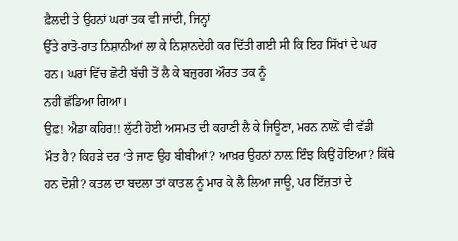ਫ਼ੈਲਦੀ ਤੇ ਉਹਨਾਂ ਘਰਾਂ ਤਕ ਵੀ ਜਾਂਦੀ, ਜਿਨ੍ਹਾਂ
ਉੱਤੇ ਰਾਤੋ-ਰਾਤ ਨਿਸ਼ਾਨੀਆਂ ਲਾ ਕੇ ਨਿਸ਼ਾਨਦੇਹੀ ਕਰ ਦਿੱਤੀ ਗਈ ਸੀ ਕਿ ਇਹ ਸਿੱਖਾਂ ਦੇ ਘਰ
ਹਨ। ਘਰਾਂ ਵਿੱਚ ਛੋਟੀ ਬੱਚੀ ਤੋਂ ਲੈ ਕੇ ਬਜ਼ੁਰਗ ਔਰਤ ਤਕ ਨੂੰ
ਨਹੀਂ ਛੱਡਿਆ ਗਿਆ।
ਉਫ਼! ਐਡਾ ਕਹਿਰ!! ਲੁੱਟੀ ਹੋਈ ਅਸਮਤ ਦੀ ਕਹਾਣੀ ਲੈ ਕੇ ਜਿਊਣਾ, ਮਰਨ ਨਾਲ਼ੋਂ ਵੀ ਵੱਡੀ
ਮੌਤ ਹੈ? ਕਿਹੜੇ ਦਰ ‘ਤੇ ਜਾਣ ਉਹ ਬੀਬੀਆਂ? ਆਖ਼ਰ ਉਹਨਾਂ ਨਾਲ਼ ਇੰਝ ਕਿਉਂ ਹੋਇਆ? ਕਿੱਥੇ
ਹਨ ਦੋਸ਼ੀ? ਕਤਲ ਦਾ ਬਦਲਾ ਤਾਂ ਕਾਤਲ ਨੂੰ ਮਾਰ ਕੇ ਲੈ ਲਿਆ ਜਾਊ, ਪਰ ਇੱਜ਼ਤਾਂ ਦੇ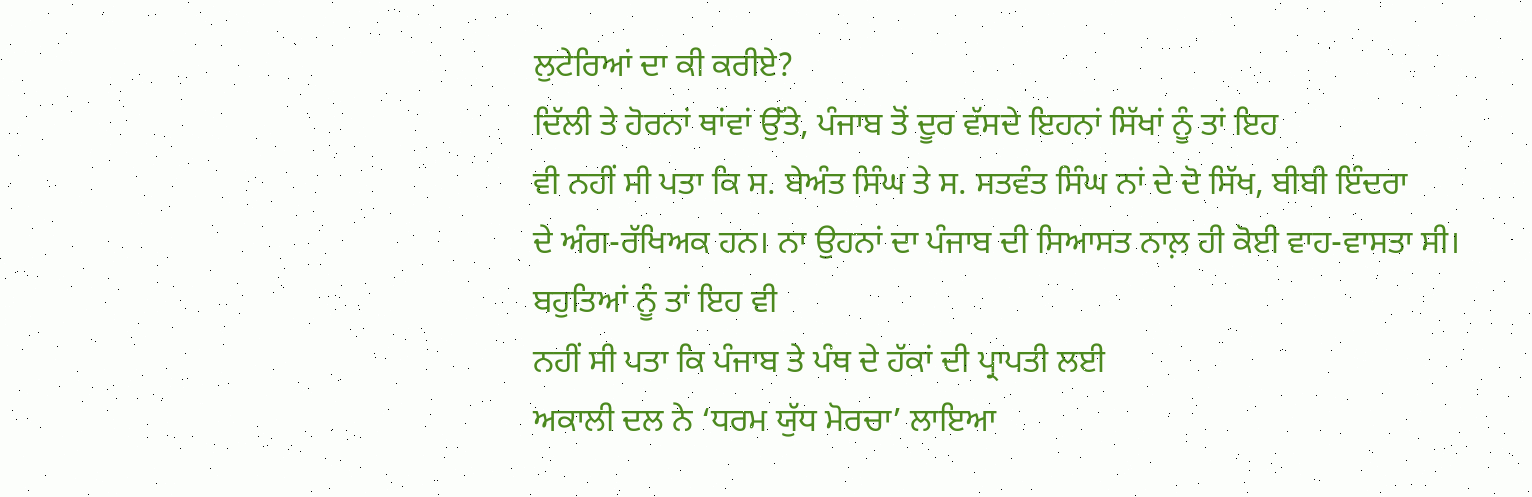ਲੁਟੇਰਿਆਂ ਦਾ ਕੀ ਕਰੀਏ?
ਦਿੱਲੀ ਤੇ ਹੋਰਨਾਂ ਥਾਂਵਾਂ ਉੱਤੇ, ਪੰਜਾਬ ਤੋਂ ਦੂਰ ਵੱਸਦੇ ਇਹਨਾਂ ਸਿੱਖਾਂ ਨੂੰ ਤਾਂ ਇਹ
ਵੀ ਨਹੀਂ ਸੀ ਪਤਾ ਕਿ ਸ. ਬੇਅੰਤ ਸਿੰਘ ਤੇ ਸ. ਸਤਵੰਤ ਸਿੰਘ ਨਾਂ ਦੇ ਦੋ ਸਿੱਖ, ਬੀਬੀ ਇੰਦਰਾ
ਦੇ ਅੰਗ-ਰੱਖਿਅਕ ਹਨ। ਨਾ ਉਹਨਾਂ ਦਾ ਪੰਜਾਬ ਦੀ ਸਿਆਸਤ ਨਾਲ਼ ਹੀ ਕੋਈ ਵਾਹ-ਵਾਸਤਾ ਸੀ।
ਬਹੁਤਿਆਂ ਨੂੰ ਤਾਂ ਇਹ ਵੀ
ਨਹੀਂ ਸੀ ਪਤਾ ਕਿ ਪੰਜਾਬ ਤੇ ਪੰਥ ਦੇ ਹੱਕਾਂ ਦੀ ਪ੍ਰਾਪਤੀ ਲਈ
ਅਕਾਲੀ ਦਲ ਨੇ ‘ਧਰਮ ਯੁੱਧ ਮੋਰਚਾ’ ਲਾਇਆ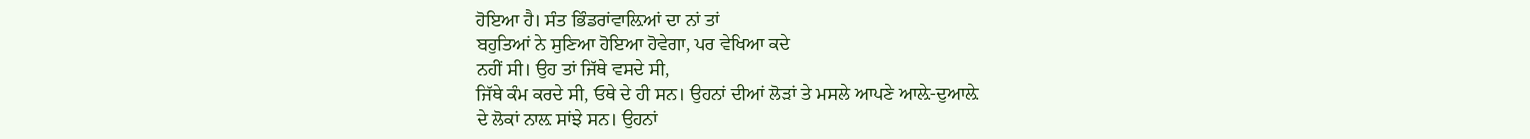ਹੋਇਆ ਹੈ। ਸੰਤ ਭਿੰਡਰਾਂਵਾਲ਼ਿਆਂ ਦਾ ਨਾਂ ਤਾਂ
ਬਹੁਤਿਆਂ ਨੇ ਸੁਣਿਆ ਹੋਇਆ ਹੋਵੇਗਾ, ਪਰ ਵੇਖਿਆ ਕਦੇ
ਨਹੀਂ ਸੀ। ਉਹ ਤਾਂ ਜਿੱਥੇ ਵਸਦੇ ਸੀ,
ਜਿੱਥੇ ਕੰਮ ਕਰਦੇ ਸੀ, ਓਥੇ ਦੇ ਹੀ ਸਨ। ਉਹਨਾਂ ਦੀਆਂ ਲੋੜਾਂ ਤੇ ਮਸਲੇ ਆਪਣੇ ਆਲ਼ੇ-ਦੁਆਲ਼ੇ
ਦੇ ਲੋਕਾਂ ਨਾਲ਼ ਸਾਂਝੇ ਸਨ। ਉਹਨਾਂ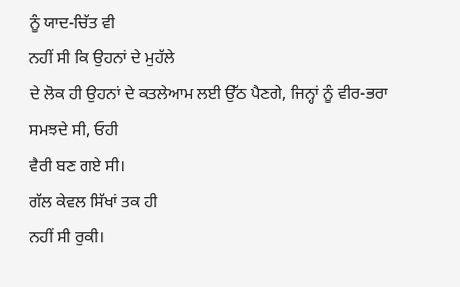ਨੂੰ ਯਾਦ-ਚਿੱਤ ਵੀ
ਨਹੀਂ ਸੀ ਕਿ ਉਹਨਾਂ ਦੇ ਮੁਹੱਲੇ
ਦੇ ਲੋਕ ਹੀ ਉਹਨਾਂ ਦੇ ਕਤਲੇਆਮ ਲਈ ਉੱਠ ਪੈਣਗੇ, ਜਿਨ੍ਹਾਂ ਨੂੰ ਵੀਰ-ਭਰਾ ਸਮਝਦੇ ਸੀ, ਓਹੀ
ਵੈਰੀ ਬਣ ਗਏ ਸੀ।
ਗੱਲ ਕੇਵਲ ਸਿੱਖਾਂ ਤਕ ਹੀ
ਨਹੀਂ ਸੀ ਰੁਕੀ।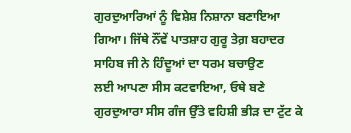ਗੁਰਦੁਆਰਿਆਂ ਨੂੰ ਵਿਸ਼ੇਸ਼ ਨਿਸ਼ਾਨਾ ਬਣਾਇਆ
ਗਿਆ। ਜਿੱਥੇ ਨੌਂਵੇਂ ਪਾਤਸ਼ਾਹ ਗੁਰੂ ਤੇਗ਼ ਬਹਾਦਰ ਸਾਹਿਬ ਜੀ ਨੇ ਹਿੰਦੂਆਂ ਦਾ ਧਰਮ ਬਚਾਉਣ
ਲਈ ਆਪਣਾ ਸੀਸ ਕਟਵਾਇਆ, ਓਥੇ ਬਣੇ ਗੁਰਦੁਆਰਾ ਸੀਸ ਗੰਜ ਉੱਤੇ ਵਹਿਸ਼ੀ ਭੀੜ ਦਾ ਟੁੱਟ ਕੇ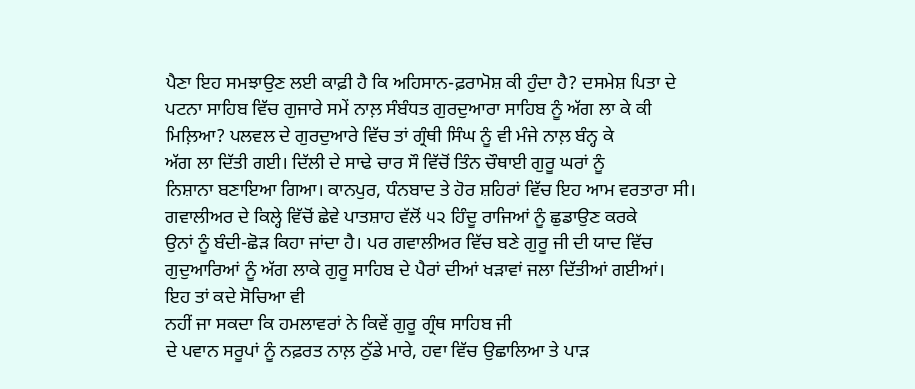ਪੈਣਾ ਇਹ ਸਮਝਾਉਣ ਲਈ ਕਾਫ਼ੀ ਹੈ ਕਿ ਅਹਿਸਾਨ-ਫ਼ਰਾਮੋਸ਼ ਕੀ ਹੁੰਦਾ ਹੈ? ਦਸਮੇਸ਼ ਪਿਤਾ ਦੇ
ਪਟਨਾ ਸਾਹਿਬ ਵਿੱਚ ਗੁਜਾਰੇ ਸਮੇਂ ਨਾਲ਼ ਸੰਬੰਧਤ ਗੁਰਦੁਆਰਾ ਸਾਹਿਬ ਨੂੰ ਅੱਗ ਲਾ ਕੇ ਕੀ
ਮਿਲ਼ਿਆ? ਪਲਵਲ ਦੇ ਗੁਰਦੁਆਰੇ ਵਿੱਚ ਤਾਂ ਗ੍ਰੰਥੀ ਸਿੰਘ ਨੂੰ ਵੀ ਮੰਜੇ ਨਾਲ਼ ਬੰਨ੍ਹ ਕੇ
ਅੱਗ ਲਾ ਦਿੱਤੀ ਗਈ। ਦਿੱਲੀ ਦੇ ਸਾਢੇ ਚਾਰ ਸੌ ਵਿੱਚੋਂ ਤਿੰਨ ਚੌਥਾਈ ਗੁਰੂ ਘਰਾਂ ਨੂੰ
ਨਿਸ਼ਾਨਾ ਬਣਾਇਆ ਗਿਆ। ਕਾਨਪੁਰ, ਧੰਨਬਾਦ ਤੇ ਹੋਰ ਸ਼ਹਿਰਾਂ ਵਿੱਚ ਇਹ ਆਮ ਵਰਤਾਰਾ ਸੀ।
ਗਵਾਲੀਅਰ ਦੇ ਕਿਲ੍ਹੇ ਵਿੱਚੋਂ ਛੇਵੇ ਪਾਤਸ਼ਾਹ ਵੱਲੋਂ ੫੨ ਹਿੰਦੂ ਰਾਜਿਆਂ ਨੂੰ ਛੁਡਾਉਣ ਕਰਕੇ
ਉਨਾਂ ਨੂੰ ਬੰਦੀ-ਛੋੜ ਕਿਹਾ ਜਾਂਦਾ ਹੈ। ਪਰ ਗਵਾਲੀਅਰ ਵਿੱਚ ਬਣੇ ਗੁਰੂ ਜੀ ਦੀ ਯਾਦ ਵਿੱਚ
ਗੁਦੁਆਰਿਆਂ ਨੂੰ ਅੱਗ ਲਾਕੇ ਗੁਰੂ ਸਾਹਿਬ ਦੇ ਪੈਰਾਂ ਦੀਆਂ ਖੜਾਵਾਂ ਜਲਾ ਦਿੱਤੀਆਂ ਗਈਆਂ।
ਇਹ ਤਾਂ ਕਦੇ ਸੋਚਿਆ ਵੀ
ਨਹੀਂ ਜਾ ਸਕਦਾ ਕਿ ਹਮਲਾਵਰਾਂ ਨੇ ਕਿਵੇਂ ਗੁਰੂ ਗ੍ਰੰਥ ਸਾਹਿਬ ਜੀ
ਦੇ ਪਵਾਨ ਸਰੂਪਾਂ ਨੂੰ ਨਫ਼ਰਤ ਨਾਲ਼ ਠੁੱਡੇ ਮਾਰੇ, ਹਵਾ ਵਿੱਚ ਉਛਾਲਿਆ ਤੇ ਪਾੜ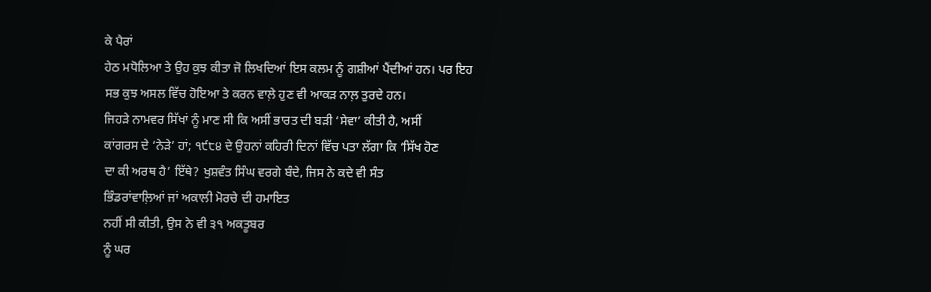ਕੇ ਪੈਰਾਂ
ਹੇਠ ਮਧੋਲਿਆ ਤੇ ਉਹ ਕੁਝ ਕੀਤਾ ਜੋ ਲਿਖਦਿਆਂ ਇਸ ਕਲਮ ਨੂੰ ਗਸ਼ੀਆਂ ਪੈਂਦੀਆਂ ਹਨ। ਪਰ ਇਹ
ਸਭ ਕੁਝ ਅਸਲ ਵਿੱਚ ਹੋਇਆ ਤੇ ਕਰਨ ਵਾਲ਼ੇ ਹੁਣ ਵੀ ਆਕੜ ਨਾਲ਼ ਤੁਰਦੇ ਹਨ।
ਜਿਹੜੇ ਨਾਮਵਰ ਸਿੱਖਾਂ ਨੂੰ ਮਾਣ ਸੀ ਕਿ ਅਸੀਂ ਭਾਰਤ ਦੀ ਬੜੀ ‘ਸੇਵਾ’ ਕੀਤੀ ਹੈ, ਅਸੀਂ
ਕਾਂਗਰਸ ਦੇ ‘ਨੇੜੇ’ ਹਾਂ; ੧੯੮੪ ਦੇ ਉਹਨਾਂ ਕਹਿਰੀ ਦਿਨਾਂ ਵਿੱਚ ਪਤਾ ਲੱਗਾ ਕਿ ‘ਸਿੱਖ ਹੋਣ
ਦਾ ਕੀ ਅਰਥ ਹੈ’ ਇੱਥੇ? ਖੁਸ਼ਵੰਤ ਸਿੰਘ ਵਰਗੇ ਬੰਦੇ, ਜਿਸ ਨੇ ਕਦੇ ਵੀ ਸੰਤ
ਭਿੰਡਰਾਂਵਾਲ਼ਿਆਂ ਜਾਂ ਅਕਾਲੀ ਮੋਰਚੇ ਦੀ ਹਮਾਇਤ
ਨਹੀਂ ਸੀ ਕੀਤੀ, ਉਸ ਨੇ ਵੀ ੩੧ ਅਕਤੂਬਰ
ਨੂੰ ਘਰ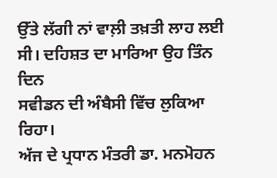ਉੱਤੇ ਲੱਗੀ ਨਾਂ ਵਾਲ਼ੀ ਤਖ਼ਤੀ ਲਾਹ ਲਈ ਸੀ। ਦਹਿਸ਼ਤ ਦਾ ਮਾਰਿਆ ਉਹ ਤਿੰਨ ਦਿਨ
ਸਵੀਡਨ ਦੀ ਅੰਬੈਸੀ ਵਿੱਚ ਲੁਕਿਆ ਰਿਹਾ।
ਅੱਜ ਦੇ ਪ੍ਰਧਾਨ ਮੰਤਰੀ ਡਾ. ਮਨਮੋਹਨ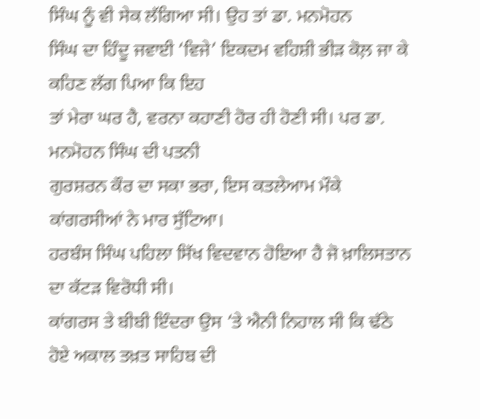ਸਿੰਘ ਨੂੰ ਵੀ ਸੇਕ ਲੱਗਿਆ ਸੀ। ਉਹ ਤਾਂ ਡਾ. ਮਨਮੋਹਨ
ਸਿੰਘ ਦਾ ਹਿੰਦੂ ਜਵਾਈ ‘ਵਿਜੇ’ ਇਕਦਮ ਵਹਿਸ਼ੀ ਭੀੜ ਕੋਲ਼ ਜਾ ਕੇ ਕਹਿਣ ਲੱਗ ਪਿਆ ਕਿ ਇਹ
ਤਾਂ ਮੇਰਾ ਘਰ ਹੈ, ਵਰਨਾ ਕਹਾਣੀ ਹੋਰ ਹੀ ਹੋਣੀ ਸੀ। ਪਰ ਡਾ. ਮਨਮੋਹਨ ਸਿੰਘ ਦੀ ਪਤਨੀ
ਗੁਰਸ਼ਰਨ ਕੌਰ ਦਾ ਸਕਾ ਭਰਾ, ਇਸ ਕਤਲੇਆਮ ਮੌਕੇ ਕਾਂਗਰਸੀਆਂ ਨੇ ਮਾਰ ਸੁੱਟਿਆ।
ਹਰਬੰਸ ਸਿੰਘ ਪਹਿਲਾ ਸਿੱਖ ਵਿਦਵਾਨ ਹੋਇਆ ਹੈ ਜੋ ਖ਼ਾਲਿਸਤਾਨ ਦਾ ਕੱਟੜ ਵਿਰੋਧੀ ਸੀ।
ਕਾਂਗਰਸ ਤੇ ਬੀਬੀ ਇੰਦਰਾ ਉਸ ‘ਤੇ ਐਨੀ ਨਿਹਾਲ ਸੀ ਕਿ ਢੱਠੇ ਹੋਏ ਅਕਾਲ ਤਖ਼ਤ ਸਾਹਿਬ ਦੀ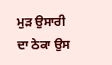ਮੁੜ ਉਸਾਰੀ ਦਾ ਠੇਕਾ ਉਸ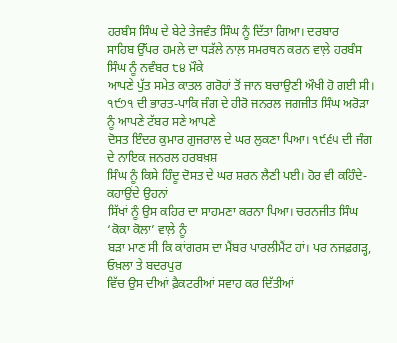ਹਰਬੰਸ ਸਿੰਘ ਦੇ ਬੇਟੇ ਤੇਜਵੰਤ ਸਿੰਘ ਨੂੰ ਦਿੱਤਾ ਗਿਆ। ਦਰਬਾਰ
ਸਾਹਿਬ ਉੱਪਰ ਹਮਲੇ ਦਾ ਧੜੱਲੇ ਨਾਲ਼ ਸਮਰਥਨ ਕਰਨ ਵਾਲ਼ੇ ਹਰਬੰਸ ਸਿੰਘ ਨੂੰ ਨਵੰਬਰ ੮੪ ਮੌਕੇ
ਆਪਣੇ ਪੁੱਤ ਸਮੇਤ ਕਾਤਲ ਗਰੋਹਾਂ ਤੋਂ ਜਾਨ ਬਚਾਉਣੀ ਔਖੀ ਹੋ ਗਈ ਸੀ।
੧੯੭੧ ਦੀ ਭਾਰਤ-ਪਾਕਿ ਜੰਗ ਦੇ ਹੀਰੋ ਜਨਰਲ ਜਗਜੀਤ ਸਿੰਘ ਅਰੋੜਾ ਨੂੰ ਆਪਣੇ ਟੱਬਰ ਸਣੇ ਆਪਣੇ
ਦੋਸਤ ਇੰਦਰ ਕੁਮਾਰ ਗੁਜਰਾਲ ਦੇ ਘਰ ਲੁਕਣਾ ਪਿਆ। ੧੯੬੫ ਦੀ ਜੰਗ ਦੇ ਨਾਇਕ ਜਨਰਲ ਹਰਬਖ਼ਸ਼
ਸਿੰਘ ਨੂੰ ਕਿਸੇ ਹਿੰਦੂ ਦੋਸਤ ਦੇ ਘਰ ਸ਼ਰਨ ਲੈਣੀ ਪਈ। ਹੋਰ ਵੀ ਕਹਿੰਦੇ-ਕਹਾਉਂਦੇ ਉਹਨਾਂ
ਸਿੱਖਾਂ ਨੂੰ ਉਸ ਕਹਿਰ ਦਾ ਸਾਹਮਣਾ ਕਰਨਾ ਪਿਆ। ਚਰਨਜੀਤ ਸਿੰਘ ‘ਕੋਕਾ ਕੋਲਾ’ ਵਾਲ਼ੇ ਨੂੰ
ਬੜਾ ਮਾਣ ਸੀ ਕਿ ਕਾਂਗਰਸ ਦਾ ਮੈਂਬਰ ਪਾਰਲੀਮੈਂਟ ਹਾਂ। ਪਰ ਨਜਫ਼ਗੜ੍ਹ, ਓਖ਼ਲਾ ਤੇ ਬਦਰਪੁਰ
ਵਿੱਚ ਉਸ ਦੀਆਂ ਫ਼ੈਕਟਰੀਆਂ ਸਵਾਹ ਕਰ ਦਿੱਤੀਆਂ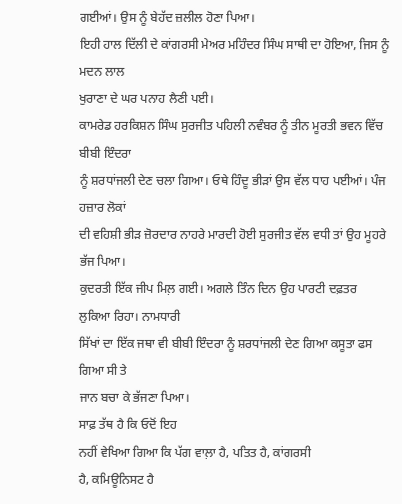ਗਈਆਂ। ਉਸ ਨੂੰ ਬੇਹੱਦ ਜ਼ਲੀਲ ਹੋਣਾ ਪਿਆ।
ਇਹੀ ਹਾਲ ਦਿੱਲੀ ਦੇ ਕਾਂਗਰਸੀ ਮੇਅਰ ਮਹਿੰਦਰ ਸਿੰਘ ਸਾਥੀ ਦਾ ਹੋਇਆ, ਜਿਸ ਨੂੰ ਮਦਨ ਲਾਲ
ਖੁਰਾਣਾ ਦੇ ਘਰ ਪਨਾਹ ਲੈਣੀ ਪਈ।
ਕਾਮਰੇਡ ਹਰਕਿਸ਼ਨ ਸਿੰਘ ਸੁਰਜੀਤ ਪਹਿਲੀ ਨਵੰਬਰ ਨੂੰ ਤੀਨ ਮੂਰਤੀ ਭਵਨ ਵਿੱਚ ਬੀਬੀ ਇੰਦਰਾ
ਨੂੰ ਸ਼ਰਧਾਂਜਲੀ ਦੇਣ ਚਲਾ ਗਿਆ। ਓਥੇ ਹਿੰਦੂ ਭੀੜਾਂ ਉਸ ਵੱਲ ਧਾਹ ਪਈਆਂ। ਪੰਜ ਹਜ਼ਾਰ ਲੋਕਾਂ
ਦੀ ਵਹਿਸ਼ੀ ਭੀੜ ਜ਼ੋਰਦਾਰ ਨਾਹਰੇ ਮਾਰਦੀ ਹੋਈ ਸੁਰਜੀਤ ਵੱਲ ਵਧੀ ਤਾਂ ਉਹ ਮੂਹਰੇ ਭੱਜ ਪਿਆ।
ਕੁਦਰਤੀ ਇੱਕ ਜੀਪ ਮਿਲ਼ ਗਈ। ਅਗਲੇ ਤਿੰਨ ਦਿਨ ਉਹ ਪਾਰਟੀ ਦਫ਼ਤਰ ਲੁਕਿਆ ਰਿਹਾ। ਨਾਮਧਾਰੀ
ਸਿੱਖਾਂ ਦਾ ਇੱਕ ਜਥਾ ਵੀ ਬੀਬੀ ਇੰਦਰਾ ਨੂੰ ਸ਼ਰਧਾਂਜਲੀ ਦੇਣ ਗਿਆ ਕਸੂਤਾ ਫਸ ਗਿਆ ਸੀ ਤੇ
ਜਾਨ ਬਚਾ ਕੇ ਭੱਜਣਾ ਪਿਆ।
ਸਾਫ਼ ਤੱਥ ਹੈ ਕਿ ਓਦੋਂ ਇਹ
ਨਹੀਂ ਵੇਖਿਆ ਗਿਆ ਕਿ ਪੱਗ ਵਾਲ਼ਾ ਹੈ, ਪਤਿਤ ਹੈ, ਕਾਂਗਰਸੀ
ਹੈ, ਕਮਿਊਨਿਸਟ ਹੈ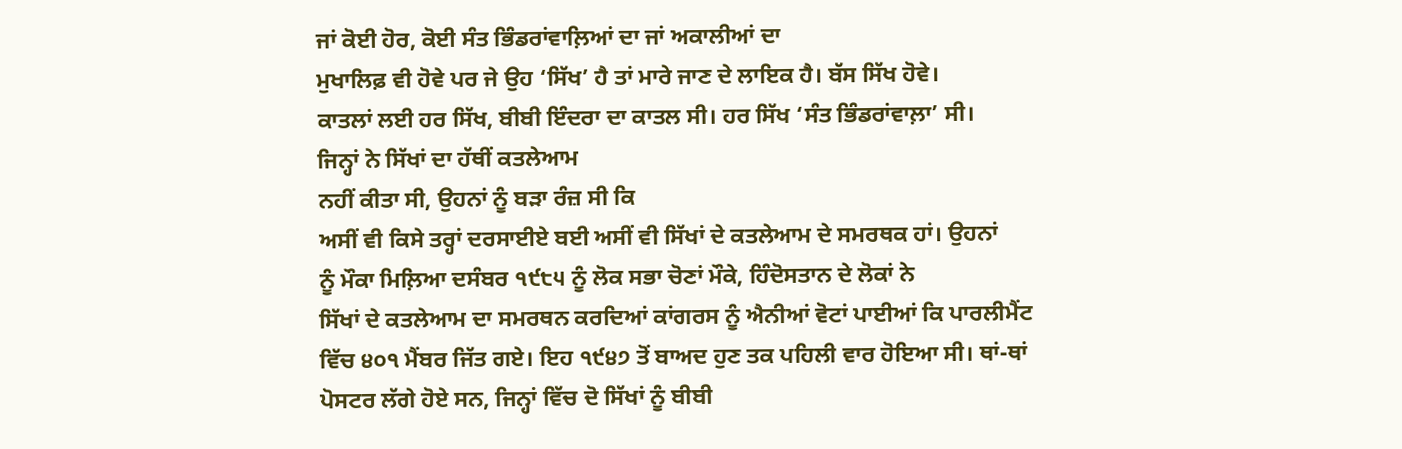ਜਾਂ ਕੋਈ ਹੋਰ, ਕੋਈ ਸੰਤ ਭਿੰਡਰਾਂਵਾਲ਼ਿਆਂ ਦਾ ਜਾਂ ਅਕਾਲੀਆਂ ਦਾ
ਮੁਖਾਲਿਫ਼ ਵੀ ਹੋਵੇ ਪਰ ਜੇ ਉਹ ‘ਸਿੱਖ’ ਹੈ ਤਾਂ ਮਾਰੇ ਜਾਣ ਦੇ ਲਾਇਕ ਹੈ। ਬੱਸ ਸਿੱਖ ਹੋਵੇ।
ਕਾਤਲਾਂ ਲਈ ਹਰ ਸਿੱਖ, ਬੀਬੀ ਇੰਦਰਾ ਦਾ ਕਾਤਲ ਸੀ। ਹਰ ਸਿੱਖ ‘ਸੰਤ ਭਿੰਡਰਾਂਵਾਲ਼ਾ’ ਸੀ।
ਜਿਨ੍ਹਾਂ ਨੇ ਸਿੱਖਾਂ ਦਾ ਹੱਥੀਂ ਕਤਲੇਆਮ
ਨਹੀਂ ਕੀਤਾ ਸੀ, ਉਹਨਾਂ ਨੂੰ ਬੜਾ ਰੰਜ਼ ਸੀ ਕਿ
ਅਸੀਂ ਵੀ ਕਿਸੇ ਤਰ੍ਹਾਂ ਦਰਸਾਈਏ ਬਈ ਅਸੀਂ ਵੀ ਸਿੱਖਾਂ ਦੇ ਕਤਲੇਆਮ ਦੇ ਸਮਰਥਕ ਹਾਂ। ਉਹਨਾਂ
ਨੂੰ ਮੌਕਾ ਮਿਲ਼ਿਆ ਦਸੰਬਰ ੧੯੮੫ ਨੂੰ ਲੋਕ ਸਭਾ ਚੋਣਾਂ ਮੌਕੇ, ਹਿੰਦੋਸਤਾਨ ਦੇ ਲੋਕਾਂ ਨੇ
ਸਿੱਖਾਂ ਦੇ ਕਤਲੇਆਮ ਦਾ ਸਮਰਥਨ ਕਰਦਿਆਂ ਕਾਂਗਰਸ ਨੂੰ ਐਨੀਆਂ ਵੋਟਾਂ ਪਾਈਆਂ ਕਿ ਪਾਰਲੀਮੈਂਟ
ਵਿੱਚ ੪੦੧ ਮੈਂਬਰ ਜਿੱਤ ਗਏ। ਇਹ ੧੯੪੭ ਤੋਂ ਬਾਅਦ ਹੁਣ ਤਕ ਪਹਿਲੀ ਵਾਰ ਹੋਇਆ ਸੀ। ਥਾਂ-ਥਾਂ
ਪੋਸਟਰ ਲੱਗੇ ਹੋਏ ਸਨ, ਜਿਨ੍ਹਾਂ ਵਿੱਚ ਦੋ ਸਿੱਖਾਂ ਨੂੰ ਬੀਬੀ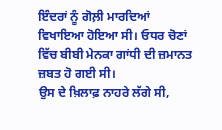ਇੰਦਰਾਂ ਨੂੰ ਗੋਲ਼ੀ ਮਾਰਦਿਆਂ
ਵਿਖਾਇਆ ਹੋਇਆ ਸੀ। ਓਧਰ ਚੋਣਾਂ ਵਿੱਚ ਬੀਬੀ ਮੇਨਕਾ ਗਾਂਧੀ ਦੀ ਜ਼ਮਾਨਤ ਜ਼ਬਤ ਹੋ ਗਈ ਸੀ।
ਉਸ ਦੇ ਖ਼ਿਲਾਫ਼ ਨਾਹਰੇ ਲੱਗੇ ਸੀ,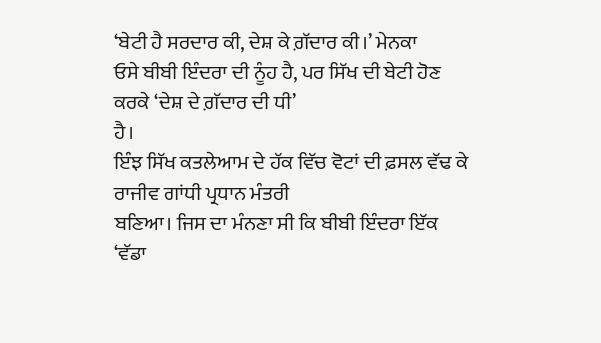‘ਬੇਟੀ ਹੈ ਸਰਦਾਰ ਕੀ, ਦੇਸ਼ ਕੇ ਗ਼ੱਦਾਰ ਕੀ।’ ਮੇਨਕਾ
ਓਸੇ ਬੀਬੀ ਇੰਦਰਾ ਦੀ ਨੂੰਹ ਹੈ, ਪਰ ਸਿੱਖ ਦੀ ਬੇਟੀ ਹੋਣ ਕਰਕੇ ‘ਦੇਸ਼ ਦੇ ਗ਼ੱਦਾਰ ਦੀ ਧੀ’
ਹੈ।
ਇੰਝ ਸਿੱਖ ਕਤਲੇਆਮ ਦੇ ਹੱਕ ਵਿੱਚ ਵੋਟਾਂ ਦੀ ਫ਼ਸਲ ਵੱਢ ਕੇ ਰਾਜੀਵ ਗਾਂਧੀ ਪ੍ਰਧਾਨ ਮੰਤਰੀ
ਬਣਿਆ। ਜਿਸ ਦਾ ਮੰਨਣਾ ਸੀ ਕਿ ਬੀਬੀ ਇੰਦਰਾ ਇੱਕ ‘ਵੱਡਾ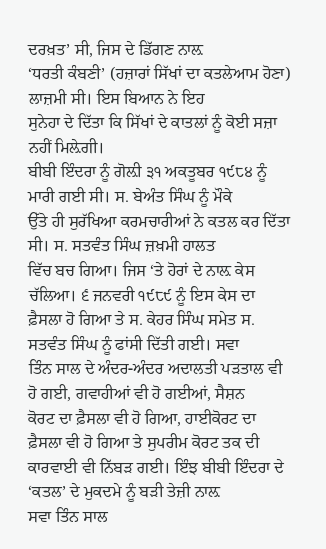ਦਰਖ਼ਤ’ ਸੀ, ਜਿਸ ਦੇ ਡਿੱਗਣ ਨਾਲ਼
‘ਧਰਤੀ ਕੰਬਣੀ’ (ਹਜ਼ਾਰਾਂ ਸਿੱਖਾਂ ਦਾ ਕਤਲੇਆਮ ਹੋਣਾ) ਲਾਜ਼ਮੀ ਸੀ। ਇਸ ਬਿਆਨ ਨੇ ਇਹ
ਸੁਨੇਹਾ ਦੇ ਦਿੱਤਾ ਕਿ ਸਿੱਖਾਂ ਦੇ ਕਾਤਲਾਂ ਨੂੰ ਕੋਈ ਸਜ਼ਾ
ਨਹੀਂ ਮਿਲ਼ੇਗੀ।
ਬੀਬੀ ਇੰਦਰਾ ਨੂੰ ਗੋਲ਼ੀ ੩੧ ਅਕਤੂਬਰ ੧੯੮੪ ਨੂੰ ਮਾਰੀ ਗਈ ਸੀ। ਸ. ਬੇਅੰਤ ਸਿੰਘ ਨੂੰ ਮੌਕੇ
ਉੱਤੇ ਹੀ ਸੁਰੱਖਿਆ ਕਰਮਚਾਰੀਆਂ ਨੇ ਕਤਲ ਕਰ ਦਿੱਤਾ ਸੀ। ਸ. ਸਤਵੰਤ ਸਿੰਘ ਜ਼ਖ਼ਮੀ ਹਾਲਤ
ਵਿੱਚ ਬਚ ਗਿਆ। ਜਿਸ ‘ਤੇ ਹੋਰਾਂ ਦੇ ਨਾਲ਼ ਕੇਸ ਚੱਲਿਆ। ੬ ਜਨਵਰੀ ੧੯੮੯ ਨੂੰ ਇਸ ਕੇਸ ਦਾ
ਫ਼ੈਸਲਾ ਹੋ ਗਿਆ ਤੇ ਸ. ਕੇਹਰ ਸਿੰਘ ਸਮੇਤ ਸ. ਸਤਵੰਤ ਸਿੰਘ ਨੂੰ ਫਾਂਸੀ ਦਿੱਤੀ ਗਈ। ਸਵਾ
ਤਿੰਨ ਸਾਲ ਦੇ ਅੰਦਰ-ਅੰਦਰ ਅਦਾਲਤੀ ਪੜਤਾਲ ਵੀ ਹੋ ਗਈ, ਗਵਾਹੀਆਂ ਵੀ ਹੋ ਗਈਆਂ, ਸੈਸ਼ਨ
ਕੋਰਟ ਦਾ ਫ਼ੈਸਲਾ ਵੀ ਹੋ ਗਿਆ, ਹਾਈਕੋਰਟ ਦਾ ਫ਼ੈਸਲਾ ਵੀ ਹੋ ਗਿਆ ਤੇ ਸੁਪਰੀਮ ਕੋਰਟ ਤਕ ਦੀ
ਕਾਰਵਾਈ ਵੀ ਨਿੱਬੜ ਗਈ। ਇੰਝ ਬੀਬੀ ਇੰਦਰਾ ਦੇ ‘ਕਤਲ’ ਦੇ ਮੁਕਦਮੇ ਨੂੰ ਬੜੀ ਤੇਜ਼ੀ ਨਾਲ਼
ਸਵਾ ਤਿੰਨ ਸਾਲ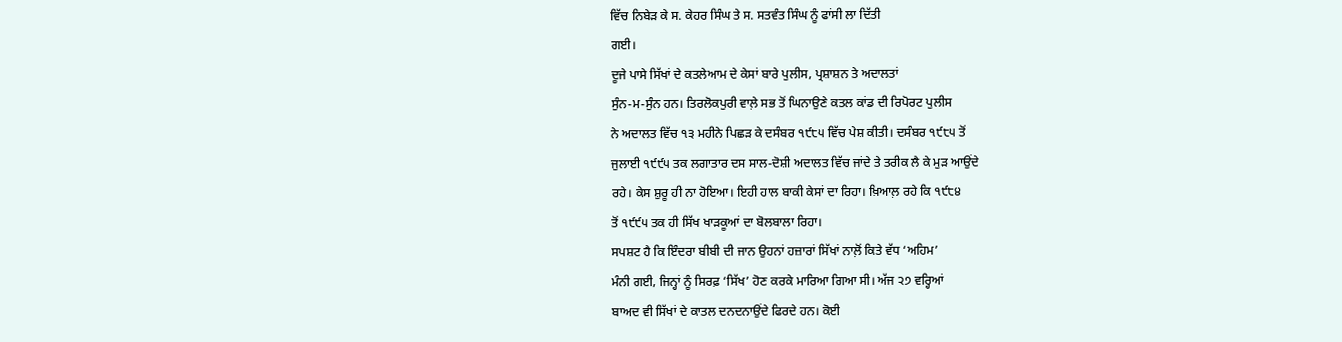ਵਿੱਚ ਨਿਬੇੜ ਕੇ ਸ. ਕੇਹਰ ਸਿੰਘ ਤੇ ਸ. ਸਤਵੰਤ ਸਿੰਘ ਨੂੰ ਫਾਂਸੀ ਲਾ ਦਿੱਤੀ
ਗਈ।
ਦੂਜੇ ਪਾਸੇ ਸਿੱਖਾਂ ਦੇ ਕਤਲੇਆਮ ਦੇ ਕੇਸਾਂ ਬਾਰੇ ਪੁਲੀਸ, ਪ੍ਰਸ਼ਾਸ਼ਨ ਤੇ ਅਦਾਲਤਾਂ
ਸੁੰਨ-ਮ-ਸੁੰਨ ਹਨ। ਤਿਰਲੋਕਪੁਰੀ ਵਾਲ਼ੇ ਸਭ ਤੋਂ ਘਿਨਾਉਣੇ ਕਤਲ ਕਾਂਡ ਦੀ ਰਿਪੋਰਟ ਪੁਲੀਸ
ਨੇ ਅਦਾਲਤ ਵਿੱਚ ੧੩ ਮਹੀਨੇ ਪਿਛੜ ਕੇ ਦਸੰਬਰ ੧੯੮੫ ਵਿੱਚ ਪੇਸ਼ ਕੀਤੀ। ਦਸੰਬਰ ੧੯੮੫ ਤੋਂ
ਜੁਲਾਈ ੧੯੯੫ ਤਕ ਲਗਾਤਾਰ ਦਸ ਸਾਲ-ਦੋਸ਼ੀ ਅਦਾਲਤ ਵਿੱਚ ਜਾਂਦੇ ਤੇ ਤਰੀਕ ਲੈ ਕੇ ਮੁੜ ਆਉਂਦੇ
ਰਹੇ। ਕੇਸ ਸ਼ੁਰੂ ਹੀ ਨਾ ਹੋਇਆ। ਇਹੀ ਹਾਲ ਬਾਕੀ ਕੇਸਾਂ ਦਾ ਰਿਹਾ। ਖ਼ਿਆਲ਼ ਰਹੇ ਕਿ ੧੯੮੪
ਤੋਂ ੧੯੯੫ ਤਕ ਹੀ ਸਿੱਖ ਖਾੜਕੂਆਂ ਦਾ ਬੋਲਬਾਲਾ ਰਿਹਾ।
ਸਪਸ਼ਟ ਹੈ ਕਿ ਇੰਦਰਾ ਬੀਬੀ ਦੀ ਜਾਨ ਉਹਨਾਂ ਹਜ਼ਾਰਾਂ ਸਿੱਖਾਂ ਨਾਲ਼ੋਂ ਕਿਤੇ ਵੱਧ ‘ਅਹਿਮ’
ਮੰਨੀ ਗਈ, ਜਿਨ੍ਹਾਂ ਨੂੰ ਸਿਰਫ਼ ‘ਸਿੱਖ’ ਹੋਣ ਕਰਕੇ ਮਾਰਿਆ ਗਿਆ ਸੀ। ਅੱਜ ੨੭ ਵਰ੍ਹਿਆਂ
ਬਾਅਦ ਵੀ ਸਿੱਖਾਂ ਦੇ ਕਾਤਲ ਦਨਦਨਾਉਂਦੇ ਫਿਰਦੇ ਹਨ। ਕੋਈ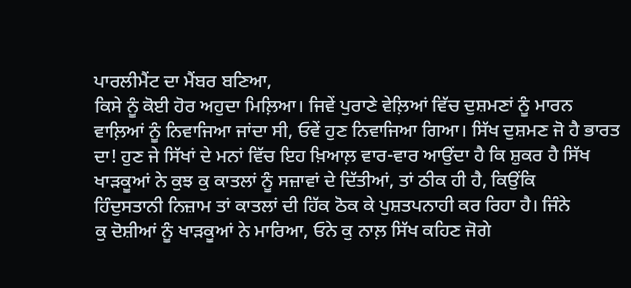ਪਾਰਲੀਮੈਂਟ ਦਾ ਮੈਂਬਰ ਬਣਿਆ,
ਕਿਸੇ ਨੂੰ ਕੋਈ ਹੋਰ ਅਹੁਦਾ ਮਿਲ਼ਿਆ। ਜਿਵੇਂ ਪੁਰਾਣੇ ਵੇਲ਼ਿਆਂ ਵਿੱਚ ਦੁਸ਼ਮਣਾਂ ਨੂੰ ਮਾਰਨ
ਵਾਲ਼ਿਆਂ ਨੂੰ ਨਿਵਾਜਿਆ ਜਾਂਦਾ ਸੀ, ਓਵੇਂ ਹੁਣ ਨਿਵਾਜਿਆ ਗਿਆ। ਸਿੱਖ ਦੁਸ਼ਮਣ ਜੋ ਹੈ ਭਾਰਤ
ਦਾ! ਹੁਣ ਜੇ ਸਿੱਖਾਂ ਦੇ ਮਨਾਂ ਵਿੱਚ ਇਹ ਖ਼ਿਆਲ਼ ਵਾਰ-ਵਾਰ ਆਉਂਦਾ ਹੈ ਕਿ ਸ਼ੁਕਰ ਹੈ ਸਿੱਖ
ਖਾੜਕੂਆਂ ਨੇ ਕੁਝ ਕੁ ਕਾਤਲਾਂ ਨੂੰ ਸਜ਼ਾਵਾਂ ਦੇ ਦਿੱਤੀਆਂ, ਤਾਂ ਠੀਕ ਹੀ ਹੈ, ਕਿਉਂਕਿ
ਹਿੰਦੁਸਤਾਨੀ ਨਿਜ਼ਾਮ ਤਾਂ ਕਾਤਲਾਂ ਦੀ ਹਿੱਕ ਠੋਕ ਕੇ ਪੁਸ਼ਤਪਨਾਹੀ ਕਰ ਰਿਹਾ ਹੈ। ਜਿੰਨੇ
ਕੁ ਦੋਸ਼ੀਆਂ ਨੂੰ ਖਾੜਕੂਆਂ ਨੇ ਮਾਰਿਆ, ਓਨੇ ਕੁ ਨਾਲ਼ ਸਿੱਖ ਕਹਿਣ ਜੋਗੇ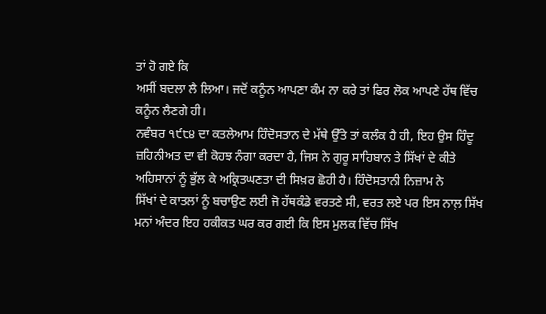ਤਾਂ ਹੋ ਗਏ ਕਿ
ਅਸੀਂ ਬਦਲਾ ਲੈ ਲਿਆ। ਜਦੋਂ ਕਨੂੰਨ ਆਪਣਾ ਕੰਮ ਨਾ ਕਰੇ ਤਾਂ ਫਿਰ ਲੋਕ ਆਪਣੇ ਹੱਥ ਵਿੱਚ
ਕਨੂੰਨ ਲੈਣਗੇ ਹੀ।
ਨਵੰਬਰ ੧੯੮੪ ਦਾ ਕਤਲੇਆਮ ਹਿੰਦੋਸਤਾਨ ਦੇ ਮੱਥੇ ਉੱਤੇ ਤਾਂ ਕਲੰਕ ਹੈ ਹੀ, ਇਹ ਉਸ ਹਿੰਦੂ
ਜ਼ਹਿਨੀਅਤ ਦਾ ਵੀ ਕੋਹਝ ਨੰਗਾ ਕਰਦਾ ਹੈ, ਜਿਸ ਨੇ ਗੁਰੂ ਸਾਹਿਬਾਨ ਤੇ ਸਿੱਖਾਂ ਦੇ ਕੀਤੇ
ਅਹਿਸਾਨਾਂ ਨੂੰ ਭੁੱਲ ਕੇ ਅਕ੍ਰਿਤਘਣਤਾ ਦੀ ਸਿਖ਼ਰ ਛੋਹੀ ਹੈ। ਹਿੰਦੋਸਤਾਨੀ ਨਿਜ਼ਾਮ ਨੇ
ਸਿੱਖਾਂ ਦੇ ਕਾਤਲਾਂ ਨੂੰ ਬਚਾਉਣ ਲਈ ਜੋ ਹੱਥਕੰਡੇ ਵਰਤਣੇ ਸੀ, ਵਰਤ ਲਏ ਪਰ ਇਸ ਨਾਲ਼ ਸਿੱਖ
ਮਨਾਂ ਅੰਦਰ ਇਹ ਹਕੀਕਤ ਘਰ ਕਰ ਗਈ ਕਿ ਇਸ ਮੁਲਕ ਵਿੱਚ ਸਿੱਖ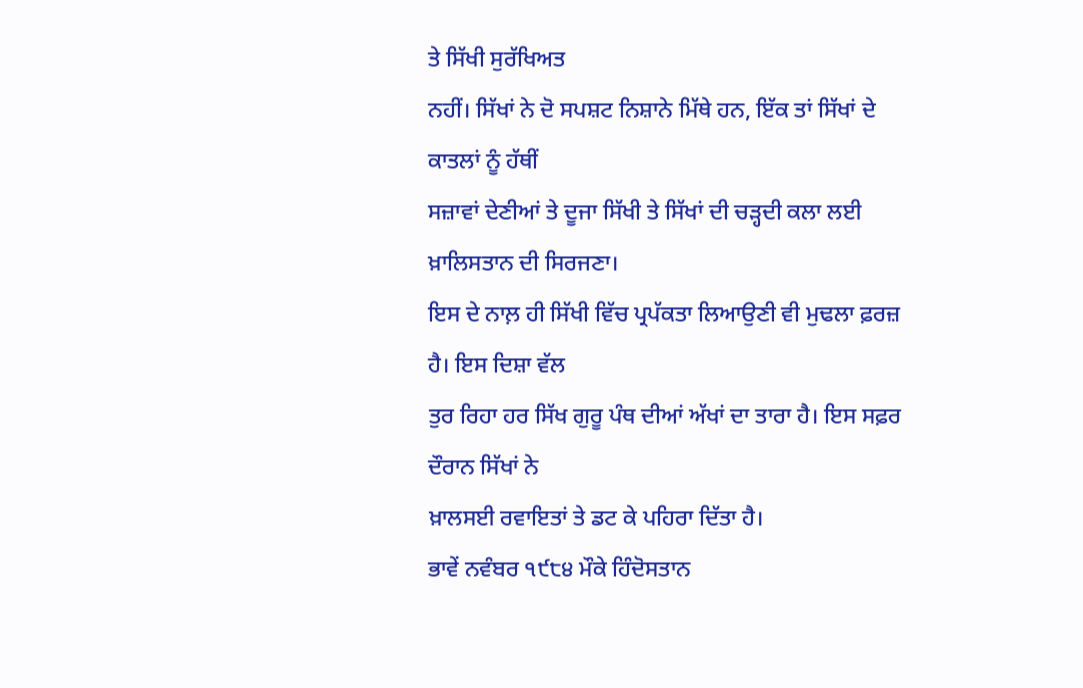ਤੇ ਸਿੱਖੀ ਸੁਰੱਖਿਅਤ
ਨਹੀਂ। ਸਿੱਖਾਂ ਨੇ ਦੋ ਸਪਸ਼ਟ ਨਿਸ਼ਾਨੇ ਮਿੱਥੇ ਹਨ, ਇੱਕ ਤਾਂ ਸਿੱਖਾਂ ਦੇ ਕਾਤਲਾਂ ਨੂੰ ਹੱਥੀਂ
ਸਜ਼ਾਵਾਂ ਦੇਣੀਆਂ ਤੇ ਦੂਜਾ ਸਿੱਖੀ ਤੇ ਸਿੱਖਾਂ ਦੀ ਚੜ੍ਹਦੀ ਕਲਾ ਲਈ ਖ਼ਾਲਿਸਤਾਨ ਦੀ ਸਿਰਜਣਾ।
ਇਸ ਦੇ ਨਾਲ਼ ਹੀ ਸਿੱਖੀ ਵਿੱਚ ਪ੍ਰਪੱਕਤਾ ਲਿਆਉਣੀ ਵੀ ਮੁਢਲਾ ਫ਼ਰਜ਼ ਹੈ। ਇਸ ਦਿਸ਼ਾ ਵੱਲ
ਤੁਰ ਰਿਹਾ ਹਰ ਸਿੱਖ ਗੁਰੂ ਪੰਥ ਦੀਆਂ ਅੱਖਾਂ ਦਾ ਤਾਰਾ ਹੈ। ਇਸ ਸਫ਼ਰ ਦੌਰਾਨ ਸਿੱਖਾਂ ਨੇ
ਖ਼ਾਲਸਈ ਰਵਾਇਤਾਂ ਤੇ ਡਟ ਕੇ ਪਹਿਰਾ ਦਿੱਤਾ ਹੈ।
ਭਾਵੇਂ ਨਵੰਬਰ ੧੯੮੪ ਮੌਕੇ ਹਿੰਦੋਸਤਾਨ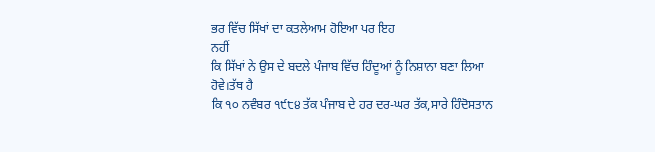ਭਰ ਵਿੱਚ ਸਿੱਖਾਂ ਦਾ ਕਤਲੇਆਮ ਹੋਇਆ ਪਰ ਇਹ
ਨਹੀਂ
ਕਿ ਸਿੱਖਾਂ ਨੇ ਉਸ ਦੇ ਬਦਲੇ ਪੰਜਾਬ ਵਿੱਚ ਹਿੰਦੂਆਂ ਨੂੰ ਨਿਸ਼ਾਨਾ ਬਣਾ ਲਿਆ ਹੋਵੇ।ਤੱਥ ਹੈ
ਕਿ ੧੦ ਨਵੰਬਰ ੧੯੮੪ ਤੱਕ ਪੰਜਾਬ ਦੇ ਹਰ ਦਰ-ਘਰ ਤੱਕ,ਸਾਰੇ ਹਿੰਦੋਸਤਾਨ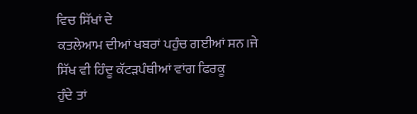ਵਿਚ ਸਿੱਖਾਂ ਦੇ
ਕਤਲੇਆਮ ਦੀਆਂ ਖਬਰਾਂ ਪਹੁੰਚ ਗਈਆਂ ਸਨ।ਜੇ ਸਿੱਖ ਵੀ ਹਿੰਦੂ ਕੱਟੜਪੰਥੀਆਂ ਵਾਂਗ ਫਿਰਕੂ
ਹੁੰਦੇ ਤਾਂ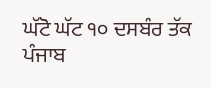ਘੱਟੋ ਘੱਟ ੧੦ ਦਸਬੰਰ ਤੱਕ ਪੰਜਾਬ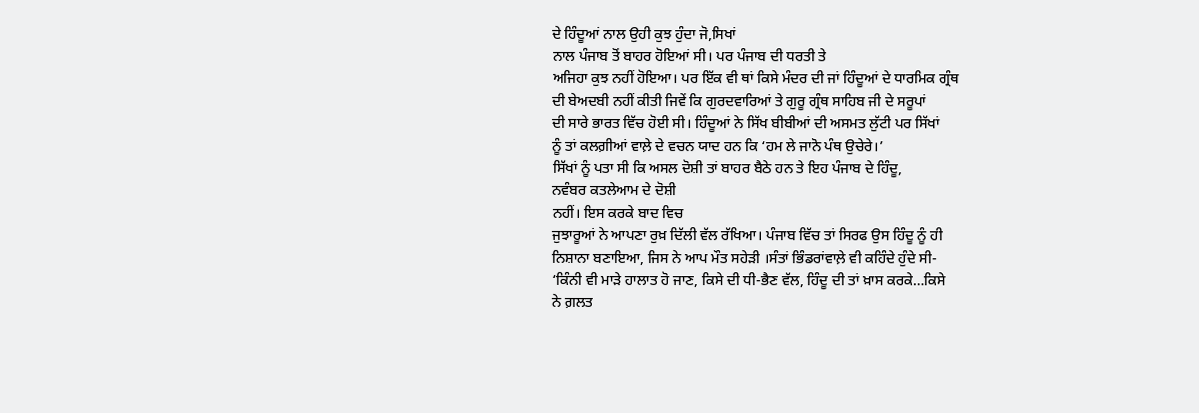ਦੇ ਹਿੰਦੂਆਂ ਨਾਲ ਉਹੀ ਕੁਝ ਹੁੰਦਾ ਜੋ,ਸਿਖਾਂ
ਨਾਲ ਪੰਜਾਬ ਤੋਂ ਬਾਹਰ ਹੋਇਆਂ ਸੀ। ਪਰ ਪੰਜਾਬ ਦੀ ਧਰਤੀ ਤੇ
ਅਜਿਹਾ ਕੁਝ ਨਹੀਂ ਹੋਇਆ। ਪਰ ਇੱਕ ਵੀ ਥਾਂ ਕਿਸੇ ਮੰਦਰ ਦੀ ਜਾਂ ਹਿੰਦੂਆਂ ਦੇ ਧਾਰਮਿਕ ਗ੍ਰੰਥ
ਦੀ ਬੇਅਦਬੀ ਨਹੀਂ ਕੀਤੀ ਜਿਵੇਂ ਕਿ ਗੁਰਦਵਾਰਿਆਂ ਤੇ ਗੁਰੂ ਗ੍ਰੰਥ ਸਾਹਿਬ ਜੀ ਦੇ ਸਰੂਪਾਂ
ਦੀ ਸਾਰੇ ਭਾਰਤ ਵਿੱਚ ਹੋਈ ਸੀ। ਹਿੰਦੂਆਂ ਨੇ ਸਿੱਖ ਬੀਬੀਆਂ ਦੀ ਅਸਮਤ ਲੁੱਟੀ ਪਰ ਸਿੱਖਾਂ
ਨੂੰ ਤਾਂ ਕਲਗ਼ੀਆਂ ਵਾਲ਼ੇ ਦੇ ਵਚਨ ਯਾਦ ਹਨ ਕਿ ‘ਹਮ ਲੇ ਜਾਨੋ ਪੰਥ ਉਚੇਰੇ।’
ਸਿੱਖਾਂ ਨੂੰ ਪਤਾ ਸੀ ਕਿ ਅਸਲ ਦੋਸ਼ੀ ਤਾਂ ਬਾਹਰ ਬੈਠੇ ਹਨ ਤੇ ਇਹ ਪੰਜਾਬ ਦੇ ਹਿੰਦੂ,
ਨਵੰਬਰ ਕਤਲੇਆਮ ਦੇ ਦੋਸ਼ੀ
ਨਹੀਂ। ਇਸ ਕਰਕੇ ਬਾਦ ਵਿਚ
ਜੁਝਾਰੂਆਂ ਨੇ ਆਪਣਾ ਰੁਖ਼ ਦਿੱਲੀ ਵੱਲ ਰੱਖਿਆ। ਪੰਜਾਬ ਵਿੱਚ ਤਾਂ ਸਿਰਫ ਉਸ ਹਿੰਦੂ ਨੂੰ ਹੀ
ਨਿਸ਼ਾਨਾ ਬਣਾਇਆ, ਜਿਸ ਨੇ ਆਪ ਮੌਤ ਸਹੇੜੀ ।ਸੰਤਾਂ ਭਿੰਡਰਾਂਵਾਲ਼ੇ ਵੀ ਕਹਿੰਦੇ ਹੁੰਦੇ ਸੀ-
‘ਕਿੰਨੀ ਵੀ ਮਾੜੇ ਹਾਲਾਤ ਹੋ ਜਾਣ, ਕਿਸੇ ਦੀ ਧੀ-ਭੈਣ ਵੱਲ, ਹਿੰਦੂ ਦੀ ਤਾਂ ਖ਼ਾਸ ਕਰਕੇ…ਕਿਸੇ
ਨੇ ਗ਼ਲਤ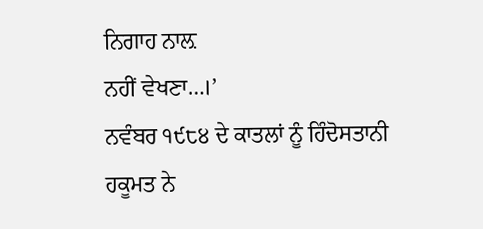ਨਿਗਾਹ ਨਾਲ਼
ਨਹੀਂ ਵੇਖਣਾ…।’
ਨਵੰਬਰ ੧੯੮੪ ਦੇ ਕਾਤਲਾਂ ਨੂੰ ਹਿੰਦੋਸਤਾਨੀ ਹਕੂਮਤ ਨੇ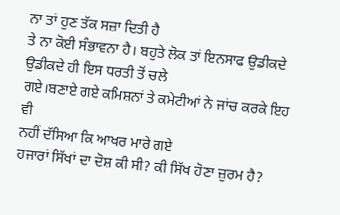ਨਾ ਤਾਂ ਹੁਣ ਤੱਕ ਸਜ਼ਾ ਦਿਤੀ ਹੈ
ਤੇ ਨਾ ਕੋਈ ਸੰਭਾਵਨਾ ਹੈ। ਬਹੁਤੇ ਲੋਕ ਤਾਂ ਇਨਸਾਫ ਉਡੀਕਦੇ ਉਡੀਕਦੇ ਹੀ ਇਸ ਧਰਤੀ ਤੋਂ ਚਲੇ
ਗਏ।ਬਣਾਏ ਗਏ ਕਮਿਸ਼ਨਾਂ ਤੇ ਕਮੇਟੀਆਂ ਨੇ ਜਾਂਚ ਕਰਕੇ ਇਹ ਵੀ
ਨਹੀਂ ਦੱਸਿਆ ਕਿ ਆਖਰ ਮਾਰੇ ਗਏ
ਹਜਾਰਾਂ ਸਿੱਖਾਂ ਦਾ ਦੋਸ਼ ਕੀ ਸੀ? ਕੀ ਸਿੱਖ ਹੋਣਾ ਜ਼ੁਰਮ ਹੈ?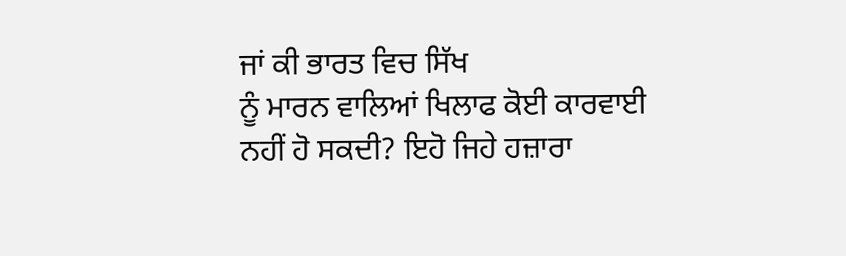ਜਾਂ ਕੀ ਭਾਰਤ ਵਿਚ ਸਿੱਖ
ਨੂੰ ਮਾਰਨ ਵਾਲਿਆਂ ਖਿਲਾਫ ਕੋਈ ਕਾਰਵਾਈ
ਨਹੀਂ ਹੋ ਸਕਦੀ? ਇਹੋ ਜਿਹੇ ਹਜ਼ਾਰਾ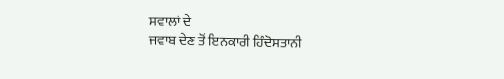ਸਵਾਲਾਂ ਦੇ
ਜਵਾਬ ਦੇਣ ਤੋਂ ਇਨਕਾਰੀ ਹਿੰਦੋਸਤਾਨੀ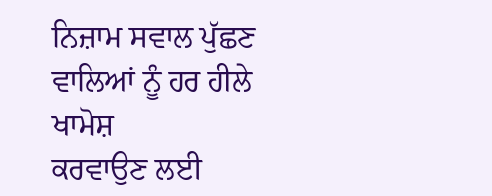ਨਿਜ਼ਾਮ ਸਵਾਲ ਪੁੱਛਣ ਵਾਲਿਆਂ ਨੂੰ ਹਰ ਹੀਲੇ ਖਾਮੋਸ਼
ਕਰਵਾਉਣ ਲਈ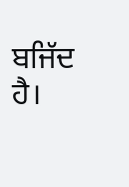ਬਜਿੱਦ ਹੈ।